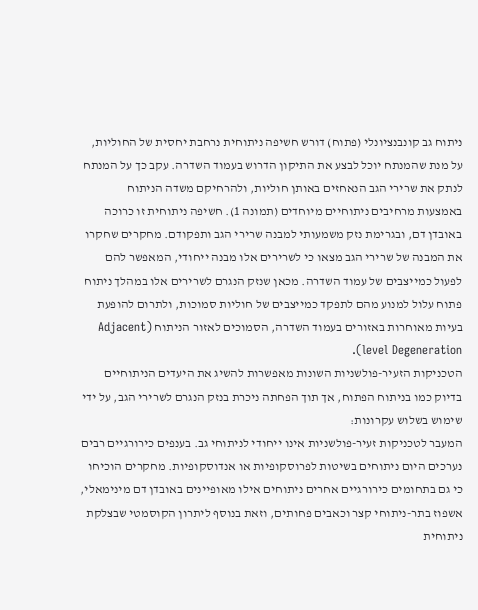ניתוח גב קונבנציונלי (פתוח) דורש חשיפה ניתוחית נרחבת יחסית של החוליות, על מנת שהמנתח יוכל לבצע את התיקון הדרוש בעמוד השדרה. עקב כך על המנתח לנתק את שרירי הגב הנאחזים באותן חוליות, ולהרחיקם משדה הניתוח באמצעות מרחיבים ניתוחיים מיוחדים (תמונה 1). חשיפה ניתוחית זו כרוכה באובדן דם, ובגרימת נזק משמעותי למבנה שרירי הגב ותפקודם. מחקרים שחקרו את המבנה של שרירי הגב מצאו כי לשרירים אלו מבנה ייחודי, המאפשר להם לפעול כמייצבים של עמוד השדרה. מכאן שנזק הנגרם לשרירים אלו במהלך ניתוח פתוח עלול למנוע מהם לתפקד כמייצבים של חוליות סמוכות, ולתרום להופעת בעיות מאוחרות באזורים בעמוד השדרה, הסמוכים לאזור הניתוח (Adjacent level Degeneration).
הטכניקות הזעיר-פולשניות השונות מאפשרות להשיג את היעדים הניתוחיים בדיוק כמו בניתוח הפתוח, אך תוך הפחתה ניכרת בנזק הנגרם לשרירי הגב, על ידי שימוש בשלוש עקרונות:
המעבר לטכניקות זעיר-פולשניות אינו ייחודי לניתוחי גב. בענפים כירורגיים רבים נערכים היום ניתוחים בשיטות לפרוסקופיות או אנדוסקופיות. מחקרים הוכיחו כי גם בתחומים כירורגיים אחרים ניתוחים אילו מאופיינים באובדן דם מינימאלי, אשפוז בתר-ניתוחי קצר וכאבים פחותים, וזאת בנוסף ליתרון הקוסמטי שבצלקת ניתוחית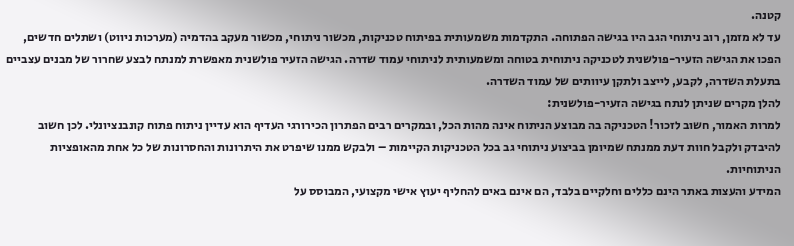קטנה.
עד לא מזמן, רוב ניתוחי הגב היו בגישה הפתוחה. התקדמות משמעותית בפיתוח טכניקות, מכשור ניתוחי, מכשור מעקב בהדמיה (מערכות ניווט) ושתלים חדשים, הפכו את הגישה הזעיר-פולשנית לטכניקה ניתוחית בטוחה ומשמעותית לניתוחי עמוד שדרה. הגישה הזעיר פולשנית מאפשרת למנתח לבצע שחרור של מבנים עצביים בתעלת השדרה, לקבע, לייצב ולתקן עיוותים של עמוד השדרה.
להלן מקרים שניתן לנתח בגישה הזעיר-פולשנית:
למרות האמור, חשוב לזכור! הטכניקה בה מבוצע הניתוח אינה מהות הכל, ובמקרים רבים הפתרון הכירורגי העדיף הוא עדיין ניתוח פתוח קונבנציונלי. לכן חשוב להיבדק ולקבל חוות דעת ממנתח שמיומן בביצוע ניתוחי גב בכל הטכניקות הקיימות – ולבקש ממנו שיפרט את היתרונות והחסרונות של כל אחת מהאופציות הניתוחיות.
המידע והעצות באתר הינם כללים וחלקיים בלבד, הם אינם באים להחליף יעוץ אישי מקצועי, המבוסס על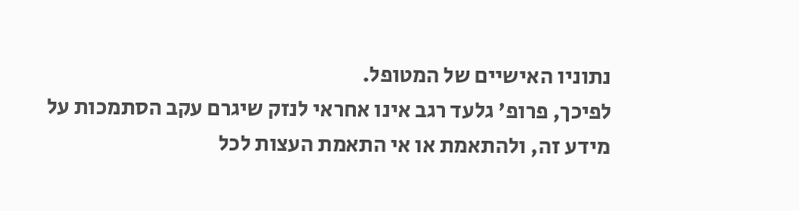נתוניו האישיים של המטופל.
לפיכך, פרופ' גלעד רגב אינו אחראי לנזק שיגרם עקב הסתמכות על מידע זה, ולהתאמת או אי התאמת העצות לכל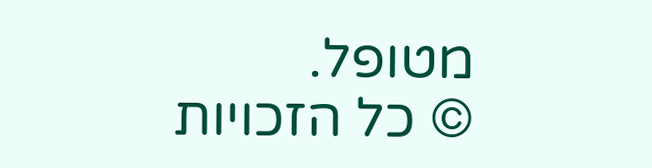מטופל.
© כל הזכויות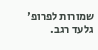שמורות לפרופ' גלעד רגב.